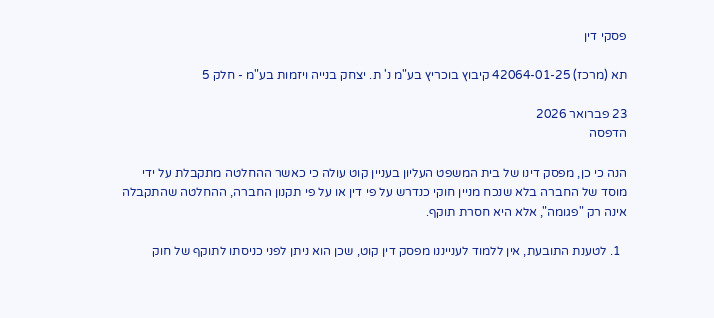פסקי דין

תא (מרכז) 42064-01-25 קיבוץ בוכריץ בע"מ נ' ת. יצחק בנייה ויזמות בע"מ - חלק 5

23 פברואר 2026
הדפסה

הנה כי כן, מפסק דינו של בית המשפט העליון בעניין קוט עולה כי כאשר ההחלטה מתקבלת על ידי מוסד של החברה בלא שנכח מניין חוקי כנדרש על פי דין או על פי תקנון החברה, ההחלטה שהתקבלה אינה רק "פגומה", אלא היא חסרת תוקף.

  1. לטענת התובעת, אין ללמוד לענייננו מפסק דין קוט, שכן הוא ניתן לפני כניסתו לתוקף של חוק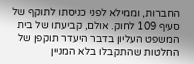החברות, וממילא לפני כניסתו לתוקף של סעיף 109 לחוק. אולם, קביעתו של בית המשפט העליון בדבר היעדר תוקפן של החלטות שהתקבלו בלא המניין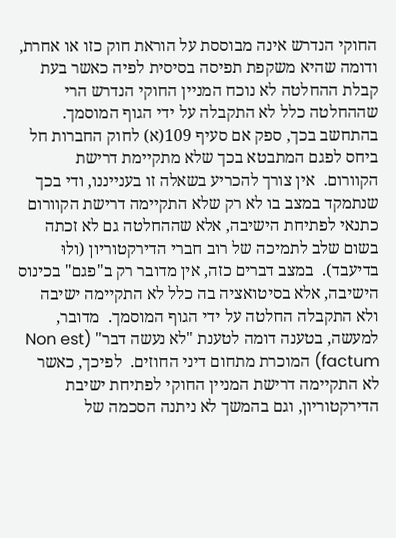החוקי הנדרש אינה מבוססת על הוראת חוק כזו או אחרת, ודומה שהיא משקפת תפיסה בסיסית לפיה כאשר בעת קבלת ההחלטה לא נוכח המניין החוקי הנדרש הרי שההחלטה כלל לא התקבלה על ידי הגוף המוסמך.  בהתחשב בכך, ספק אם סעיף 109(א) לחוק החברות חל ביחס לפגם המתבטא בכך שלא מתקיימת דרישת הקוורום.  אין צורך להכריע בשאלה זו בענייננו, ודי בכך שנתמקד במצב בו לא רק שלא התקיימה דרישת הקוורום כתנאי לפתיחת הישיבה, אלא שההחלטה גם לא זכתה בשום שלב לתמיכה של רוב חברי הדירקטוריון (ולוּ בדיעבד).  במצב דברים כזה, אין מדובר רק ב"פגם" בכינוס הישיבה, אלא בסיטואציה בה כלל לא התקיימה ישיבה ולא התקבלה החלטה על ידי הגוף המוסמך.  מדובר, למעשה, בטענה דומה לטענת "לא נעשה דבר" (Non est factum) המוכרת מתחום דיני החוזים.  לפיכך, כאשר לא התקיימה דרישת המניין החוקי לפתיחת ישיבת הדירקטוריון, וגם בהמשך לא ניתנה הסכמה של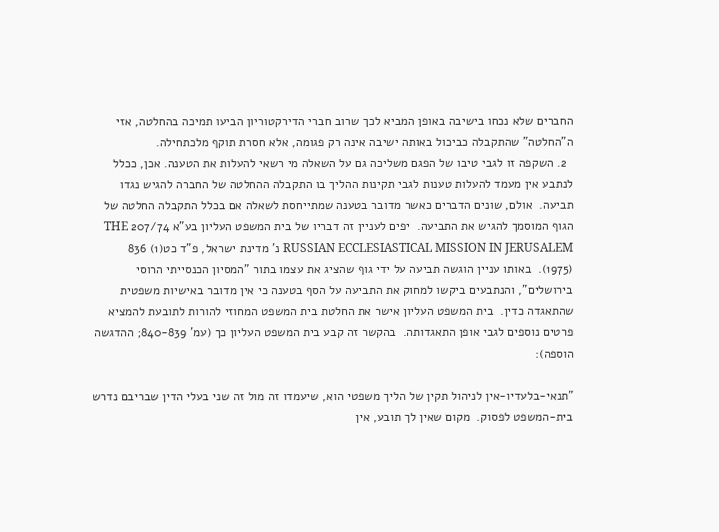החברים שלא נכחו בישיבה באופן המביא לכך שרוב חברי הדירקטוריון הביעו תמיכה בהחלטה, אזי ה"החלטה" שהתקבלה כביכול באותה ישיבה אינה רק פגומה, אלא חסרת תוקף מלכתחילה.
  2. השקפה זו לגבי טיבו של הפגם משליכה גם על השאלה מי רשאי להעלות את הטענה. אכן, ככלל לנתבע אין מעמד להעלות טענות לגבי תקינות ההליך בו התקבלה ההחלטה של החברה להגיש נגדו תביעה.  אולם, שונים הדברים כאשר מדובר בטענה שמתייחסת לשאלה אם בכלל התקבלה החלטה של הגוף המוסמך להגיש את התביעה.  יפים לעניין זה דבריו של בית המשפט העליון בע"א 207/74 THE RUSSIAN ECCLESIASTICAL MISSION IN JERUSALEM נ' מדינת ישראל, פ"ד כט(1) 836 (1975).  באותו עניין הוגשה תביעה על ידי גוף שהציג את עצמו בתור "המסיון הכנסייתי הרוסי בירושלים", והנתבעים ביקשו למחוק את התביעה על הסף בטענה כי אין מדובר באישיות משפטית שהתאגדה כדין.  בית המשפט העליון אישר את החלטת בית המשפט המחוזי להורות לתובעת להמציא פרטים נוספים לגבי אופן התאגדותה.  בהקשר זה קבע בית המשפט העליון כך (עמ' 840-839; ההדגשה הוספה):

"תנאי-בלעדיו-אין לניהול תקין של הליך משפטי הוא, שיעמדו זה מול זה שני בעלי הדין שבריבם נדרש בית-המשפט לפסוק.  מקום שאין לך תובע, אין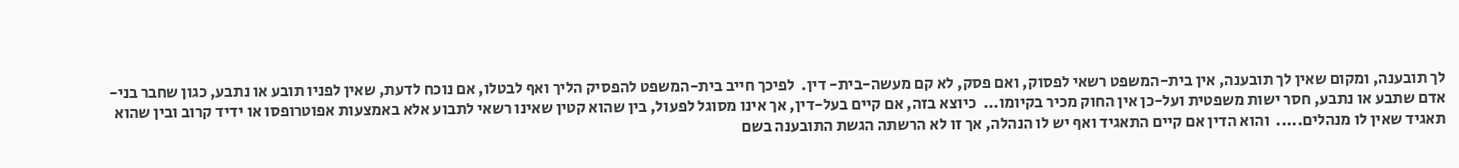לך תובענה, ומקום שאין לך תובענה, אין בית-המשפט רשאי לפסוק, ואם פסק, לא קם מעשה-בית- דין.  לפיכך חייב בית-המשפט להפסיק הליך ואף לבטלו, אם נוכח לדעת, שאין לפניו תובע או נתבע, כגון שחבר בני-אדם שתבע או נתבע, חסר ישות משפטית ועל-כן אין החוק מכיר בקיומו...  כיוצא בזה, אם קיים בעל-דין, אך אינו מסוגל לפעול, בין שהוא קטין שאינו רשאי לתבוע אלא באמצעות אפוטרופסו או ידיד קרוב ובין שהוא תאגיד שאין לו מנהלים.....  והוא הדין אם קיים התאגיד ואף יש לו הנהלה, אך זו לא הרשתה הגשת התובענה בשם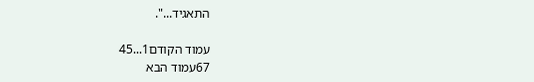התאגיד...".

עמוד הקודם1...45
67עמוד הבא